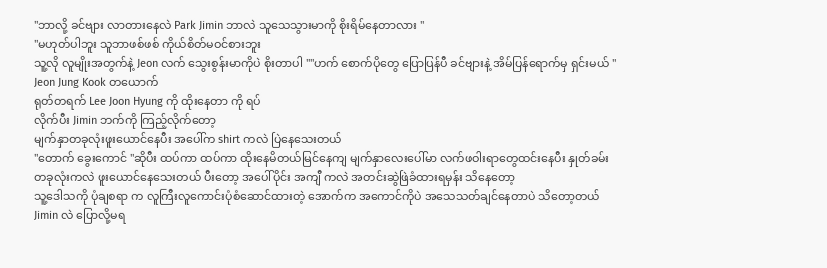"ဘာလို့ ခင်ဗျား လာတားနေလဲ Park Jimin ဘာလဲ သူသေသွားမာကို စိုးရိမ်နေတာလား "
"မဟုတ်ပါဘူး သူဘာဖစ်ဖစ် ကိုယ်စိတ်မဝင်စားဘူး
သူ့လို လူမျိုးအတွက်နဲ့ Jeon လက် သွေးစွန်းမာကိုပဲ စိုးတာပါ ""ဟက် စောက်ပိုတွေ ပြောပြန်ပီ ခင်ဗျားနဲ့ အိမ်ပြန်ရောက်မှ ရှင်းမယ် "
Jeon Jung Kook တယောက်
ရုတ်တရက် Lee Joon Hyung ကို ထိုးနေတာ ကို ရပ်
လိုက်ပီး Jimin ဘက်ကို ကြည့်လိုက်တော့
မျက်နှာတခုလုံးဖူးယောင်နေပီး အပေါ်က shirt ကလဲ ပြဲနေသေးတယ်
"တောက် ခွေးကောင် "ဆိုပီး ထပ်ကာ ထပ်ကာ ထိုးနေမိတယ်မြင်နေကျ မျက်နှာလေးပေါ်မာ လက်ဖဝါးရာတွေထင်းနေပီး နှုတ်ခမ်းတခုလုံးကလဲ ဖူးယောင်နေသေးတယ် ပီးတော့ အပေါ်ပိုင်း အကျီ ကလဲ အတင်းဆွဲဖြဲခံထားရမှန်း သိနေတော့
သူ့ဒေါသကို ပုံချစရာ က လူကြီးလူကောင်းပုံစံဆောင်ထားတဲ့ အောက်က အကောင်ကိုပဲ အသေသတ်ချင်နေတာပဲ သိတော့တယ်Jimin လဲ ပြောလို့မရ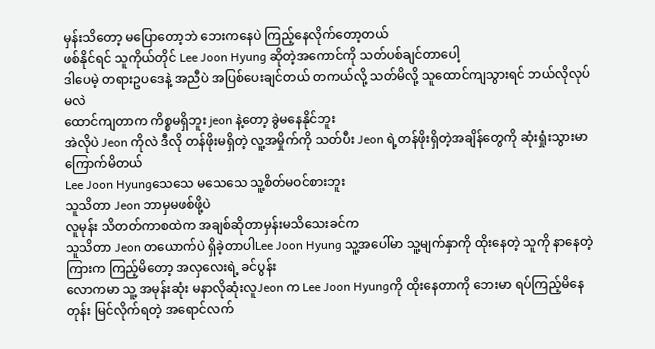မှန်းသိတော့ မပြောတော့ဘဲ ဘေးကနေပဲ ကြည့်နေလိုက်တော့တယ်
ဖစ်နိုင်ရင် သူကိုယ်တိုင် Lee Joon Hyung ဆိုတဲ့အကောင်ကို သတ်ပစ်ချင်တာပေါ့
ဒါပေမဲ့ တရားဥပဒေနဲ့ အညီပဲ အပြစ်ပေးချင်တယ် တကယ်လို့ သတ်မိလို့ သူထောင်ကျသွားရင် ဘယ်လိုလုပ်မလဲ
ထောင်ကျတာက ကိစ္စမရှိဘူး jeon နဲ့တော့ ခွဲမနေနိုင်ဘူး
အဲလိုပဲ Jeon ကိုလဲ ဒီလို တန်ဖိုးမရှိတဲ့ လူ့အမှိုက်ကို သတ်ပီး Jeon ရဲ့တန်ဖိုးရှိတဲ့အချိန်တွေကို ဆုံးရှုံးသွားမာ ကြောက်မိတယ်
Lee Joon Hyungသေသေ မသေသေ သူ့စိတ်မဝင်စားဘူး
သူသိတာ Jeon ဘာမှမဖစ်ဖို့ပဲ
လူမုန်း သိတတ်ကာစထဲက အချစ်ဆိုတာမှန်းမသိသေးခင်က
သူသိတာ Jeon တယောက်ပဲ ရှိခဲ့တာပါLee Joon Hyung သူ့အပေါ်မာ သူ့မျက်နှာကို ထိုးနေတဲ့ သူကို နာနေတဲ့ကြားက ကြည့်မိတော့ အလှလေးရဲ့ ခင်ပွန်း
လောကမာ သူ့ အမုန်းဆုံး မနာလိုဆုံးလူJeon က Lee Joon Hyungကို ထိုးနေတာကို ဘေးမာ ရပ်ကြည့်မိနေတုန်း မြင်လိုက်ရတဲ့ အရောင်လက်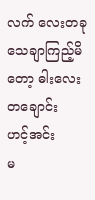လက် လေးတခု
သေချာကြည့်မိတော့ ဓါးလေး တချောင်း
ဟင့်အင်း
မ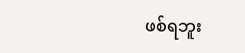ဖစ်ရဘူး